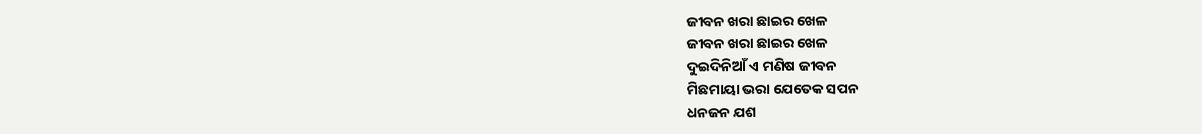ଜୀବନ ଖରା ଛାଇର ଖେଳ
ଜୀବନ ଖରା ଛାଇର ଖେଳ
ଦୁଇଦିନିଆଁ ଏ ମଣିଷ ଜୀବନ
ମିଛମାୟା ଭରା ଯେତେକ ସପନ
ଧନଜନ ଯଶ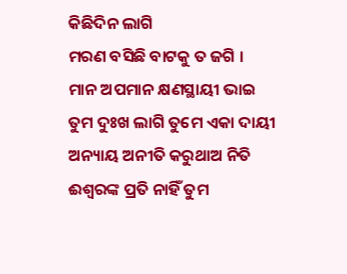କିଛିଦିନ ଲାଗି
ମରଣ ବସିଛି ବାଟକୁ ତ ଜଗି ।
ମାନ ଅପମାନ କ୍ଷଣସ୍ଥାୟୀ ଭାଇ
ତୁମ ଦୁଃଖ ଲାଗି ତୁମେ ଏକା ଦାୟୀ
ଅନ୍ୟାୟ ଅନୀତି କରୁଥାଅ ନିତି
ଈଶ୍ୱରଙ୍କ ପ୍ରତି ନାହିଁ ତୁମ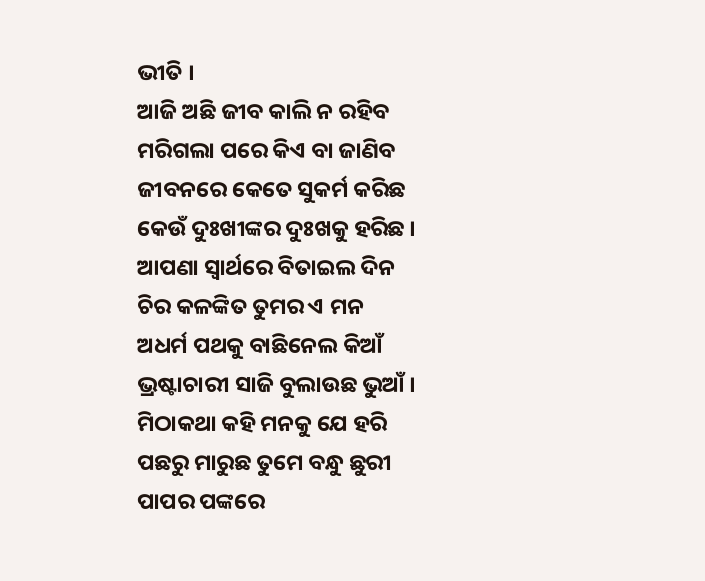ଭୀତି ।
ଆଜି ଅଛି ଜୀବ କାଲି ନ ରହିବ
ମରିଗଲା ପରେ କିଏ ବା ଜାଣିବ
ଜୀବନରେ କେତେ ସୁକର୍ମ କରିଛ
କେଉଁ ଦୁଃଖୀଙ୍କର ଦୁଃଖକୁ ହରିଛ ।
ଆପଣା ସ୍ୱାର୍ଥରେ ବିତାଇଲ ଦିନ
ଚିର କଳଙ୍କିତ ତୁମର ଏ ମନ
ଅଧର୍ମ ପଥକୁ ବାଛିନେଲ କିଆଁ
ଭ୍ରଷ୍ଟାଚାରୀ ସାଜି ବୁଲାଉଛ ଭୁଆଁ ।
ମିଠାକଥା କହି ମନକୁ ଯେ ହରି
ପଛରୁ ମାରୁଛ ତୁମେ ବନ୍ଧୁ ଛୁରୀ
ପାପର ପଙ୍କରେ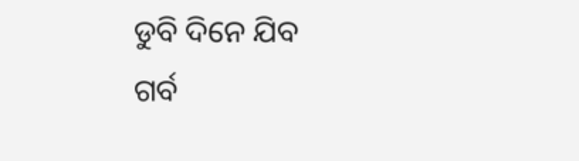ଡୁବି ଦିନେ ଯିବ
ଗର୍ବ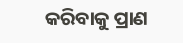କରିବାକୁ ପ୍ରାଣ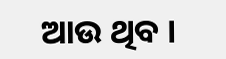ଆଉ ଥିବ ।